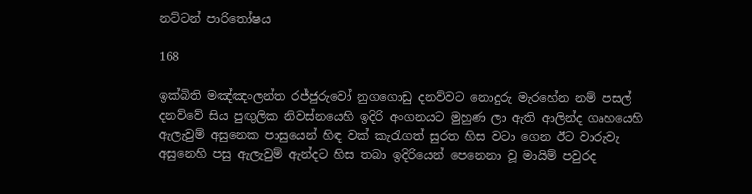නට්ටන් පාරිතෝෂය

168

ඉක්බිති මඤ්ඤංලන්ත රජ්ජුරුවෝ නුගගොඩු දනව්වට නොදුරු මැරහේන නම් පසල් දනව්වේ සිය පුඟුලික නිවස්නයෙහි ඉදිරි අංගනයට මුහුණ ලා ඇති ආලින්ද ගෘහයෙහි ඇලැවුම් අසුනෙක පාසුයෙන් හිඳ වක් කැරැගත් සුරත හිස වටා ගෙන ඊට වාරුවැ අසුනෙහි පසු ඇලැවුම් ඇන්දට හිස තබා ඉදිරියෙන් පෙනෙනා වූ මායිම් පවුරද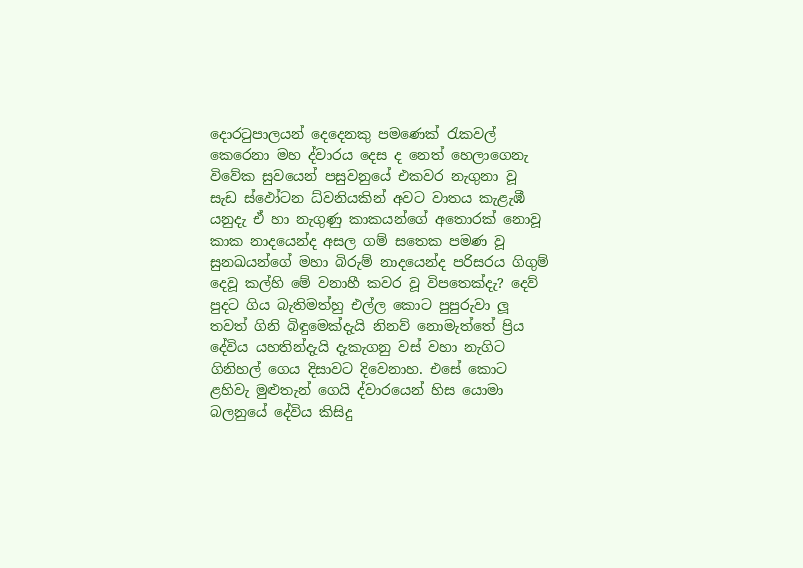දොරටුපාලයන් දෙදෙනකු පමණෙක් රැකවල් කෙරෙනා මහ ද්වාරය දෙස ද නෙත් හෙලාගෙනැ විවේක සුවයෙන් පසුවනුයේ එකවර නැගුනා වූ සැඩ ස්ඵෝටන ධ්වනියකින් අවට වාතය කැළැඹී යනුදැ ඒ හා නැගුණු කාකයන්ගේ අතොරක් නොවූ කාක නාදයෙන්ද අසල ගම් සතෙක පමණ වූ සුනඛයන්ගේ මහා බිරුම් නාදයෙන්ද පරිසරය ගිගුම් දෙවූ කල්හි මේ වනාහී කවර වූ විපතෙක්දැ? දෙව් පුදට ගිය බැතිමත්හු එල්ල කොට පුපුරුවා ලූ තවත් ගිනි බිඳුමෙක්දැයි නිනව් නොමැත්තේ ප්‍රිය දේවිය යහතින්දැයි දැකැගනු වස් වහා නැගිට ගිනිහල් ගෙය දිසාවට දිවෙනාහ. එසේ කොට ළහිවැ මුළුතැන් ගෙයි ද්වාරයෙන් හිස යොමා බලනුයේ දේවිය කිසිදු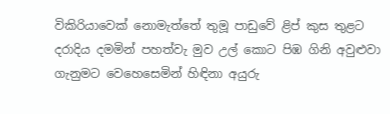විකිරියාවෙක් නොමැත්තේ තුමූ පාඩුවේ ළිප් කුස තුළට දරාදිය දමමින් පහත්වැ මුව උල් කොට පිඹ ගිනි අවුළුවා ගැනුමට වෙහෙසෙමින් හිඳිනා අයුරු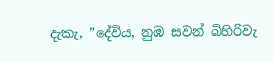දැකැ, ”දේවිය, නුඹ සවන් බිහිරිවැ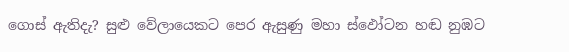ගොස් ඇතිදැ? සුළු වේලායෙකට පෙර ඇසුණු මහා ස්ඵෝටන හඬ නුඹට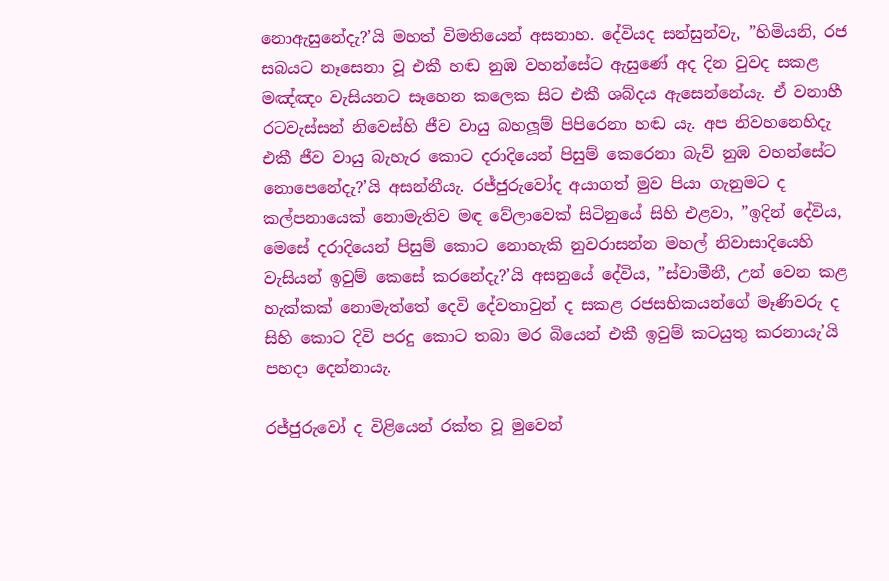නොඇසුනේදැ?’යි මහත් විමතියෙන් අසනාහ. දේවියද සන්සුන්වැ, ”හිමියනි, රජ සබයට නෑසෙනා වූ එකී හඬ නුඹ වහන්සේට ඇසුණේ අද දින වුවද සකළ මඤ්ඤං වැසියනට සෑහෙන කලෙක සිට එකී ශබ්දය ඇසෙන්නේයැ. ඒ වනාහී රටවැස්සන් නිවෙස්හි ජීව වායු බහලූම් පිපිරෙනා හඬ යැ. අප නිවහනෙහිදැ එකී ජීව වායු බැහැර කොට දරාදියෙන් පිසුම් කෙරෙනා බැව් නුඹ වහන්සේට නොපෙනේදැ?’යි අසන්නීයැ. රජ්ජුරුවෝද අයාගත් මුව පියා ගැනුමට ද කල්පනායෙක් නොමැතිව මඳ වේලාවෙක් සිටිනුයේ සිහි එළවා, ”ඉදින් දේවිය, මෙසේ දරාදියෙන් පිසුම් කොට නොහැකි නුවරාසන්න මහල් නිවාසාදියෙහි වැසියන් ඉවුම් කෙසේ කරනේදැ?’යි අසනුයේ දේවිය, ”ස්වාමීනී, උන් වෙන කළ හැක්කක් නොමැත්තේ දෙවි දේවතාවුන් ද සකළ රජසභිකයන්ගේ මෑණිවරු ද සිහි කොට දිවි පරදු කොට තබා මර බියෙන් එකී ඉවුම් කටයුතු කරනායැ’යි පහදා දෙන්නායැ.

රජ්ජුරුවෝ ද විළියෙන් රක්ත වූ මුවෙන්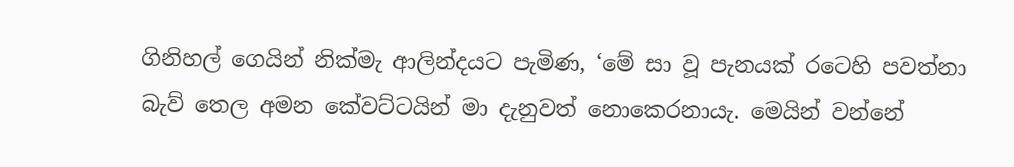ගිනිහල් ගෙයින් නික්මැ ආලින්දයට පැමිණ, ‘මේ සා වූ පැනයක් රටෙහි පවත්නා බැව් තෙල අමන කේවට්ටයින් මා දැනුවත් නොකෙරනායැ. මෙයින් වන්නේ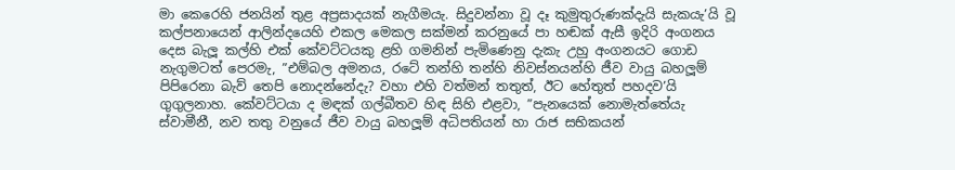මා කෙරෙහි ජනයින් තුළ අප්‍රසාදයක් නැගීමයැ. සිදුවන්නා වූ දෑ කුමුතුරුණක්දැයි සැකයැ’යි වූ කල්පනායෙන් ආලින්දයෙහි එකල මෙකල සක්මන් කරනුයේ පා හඬක් ඇසී ඉදිරි අංගනය දෙස බැලූ කල්හි එක් කේවට්ටයකු ළහි ගමනින් පැමිණෙනු දැකැ උහු අංගනයට ගොඩ නැගුමටත් පෙරමැ, ”එම්බල අමනය, රටේ තන්හි තන්හි නිවස්නයන්හි ජීව වායු බහලූම් පිපිරෙනා බැව් තෙපි නොදන්නේදැ? වහා එහි වත්මන් තතුත්, ඊට හේතුත් පහදව’යි ගුගුලනාහ. කේවට්ටයා ද මඳක් ගල්බීතව හිඳ සිහි එළවා, ”පැනයෙක් නොමැත්තේයැ ස්වාමීනී, නව තතු වනුයේ ජීව වායු බහලූම් අධිපතියන් හා රාජ සභිකයන්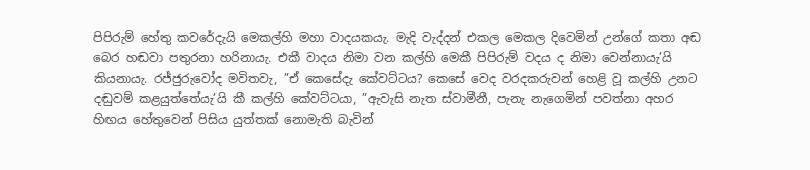පිපිරුම් හේතු කවරේදැයි මෙකල්හි මහා වාදයකයැ. මැදි වැද්දන් එකල මෙකල දිවෙමින් උන්ගේ කතා අඬ බෙර හඬවා පතුරනා හරිනායැ. එකී වාදය නිමා වන කල්හි මෙකී පිපිරුම් වදය ද නිමා වෙන්නායැ’යි කියනායැ. රජ්ජුරුවෝද මවිතවැ, ”ඒ කෙසේදැ කේවට්ටය? කෙසේ වෙද වරදකරුවන් හෙළි වූ කල්හි උනට දඬුවම් කළයුත්තේයැ’යි කී කල්හි කේවට්ටයා, ”ඇවැසි නැත ස්වාමීනී, පැනැ නැගෙමින් පවත්නා අහර හිඟය හේතුවෙන් පිසිය යුත්තක් නොමැති බැවින්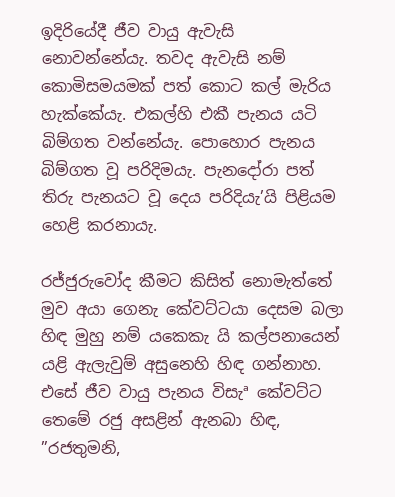ඉදිරියේදී ජීව වායු ඇවැසි නොවන්නේයැ. තවද ඇවැසි නම් කොමිසමයමක් පත් කොට කල් මැරිය හැක්කේයැ. එකල්හි එකී පැනය යටි බිම්ගත වන්නේයැ. පොහොර පැනය බිම්ගත වූ පරිදිමයැ. පැනදෝරා පත් තිරු පැනයට වූ දෙය පරිදියැ’යි පිළියම හෙළි කරනායැ.

රජ්ජුරුවෝද කීමට කිසිත් නොමැත්තේ මුව අයා ගෙනැ කේවට්ටයා දෙසම බලා හිඳ මුහු නම් යකෙකැ යි කල්පනායෙන් යළි ඇලැවුම් අසුනෙහි හිඳ ගන්නාහ. එසේ ජීව වායු පැනය විසැª කේවට්ට තෙමේ රජු අසළින් ඇනබා හිඳ, ”රජතුමනි,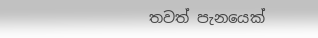තවත් පැනයෙක්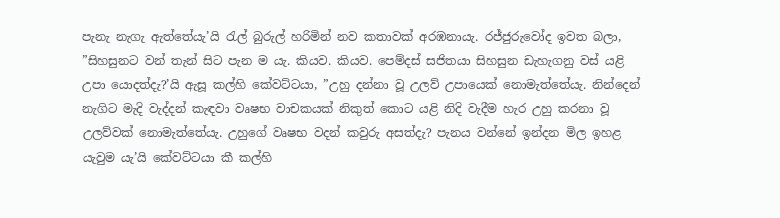පැනැ නැගැ ඇත්තේයැ’යි රැල් බුරුල් හරිමින් නව කතාවක් අරඹනායැ. රජ්ජුරුවෝද ඉවත බලා, ”සිහසුනට වන් තැන් සිට පැන ම යැ. කියව. කියව. පෙම්දස් සජිතයා සිහසුන ඩැහැගනු වස් යළි උපා යොදත්දැ?’යි ඇසූ කල්හි කේවට්ටයා, ”උහු දන්නා වූ උලව් උපායෙක් නොමැත්තේයැ. නින්දෙන් නැගිට මැදි වැද්දන් කැඳවා වෘෂභ වාචකයක් නිකුත් කොට යළි නිදි වැදීම හැර උහු කරනා වූ උලව්වක් නොමැත්තේයැ. උහුගේ වෘෂභ වදන් කවුරු අසත්දැ? පැනය වන්නේ ඉන්දන මිල ඉහළ යැවුම යැ’යි කේවට්ටයා කී කල්හි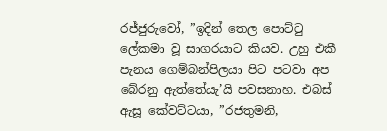රජ්ජුරුවෝ, ”ඉදින් තෙල පොට්ටු ලේකමා වූ සාගරයාට කියව. උහු එකී පැනය ගෙම්බන්පිලයා පිට පටවා අප බේරනු ඇත්තේයැ’යි පවසනාහ. එබස් ඇසූ කේවට්ටයා, ”රජතුමනි,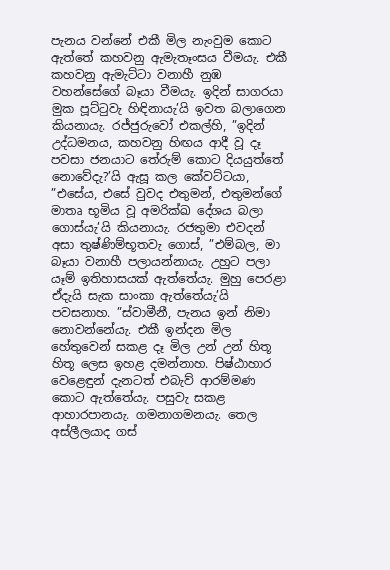පැනය වන්නේ එකී මිල නැංවුම කොට ඇත්තේ කහවනු ඇමැතෑංසය වීමයැ. එකී කහවනු ඇමැට්ටා වනාහී නුඹ වහන්සේගේ බෑයා වීමයැ. ඉදින් සාගරයා මුක පූට්ටුවැ හිඳිනායැ’යි ඉවත බලාගෙන කියනායැ. රජ්ජුරුවෝ එකල්හි, ”ඉදින් උද්ධමනය, කහවනු හිඟය ආදී වූ දෑ පවසා ජනයාට තේරුම් කොට දියයුත්තේ නොවේදැ?’යි ඇසූ කල කේවට්ටයා, ”එසේය, එසේ වුවද එතුමන්, එතුමන්ගේ මාතෘ භූමිය වූ අමරික්ඛ දේශය බලා ගොස්යැ’යි කියනායැ. රජතුමා එවදන් අසා තුෂ්ණිම්භූතවැ ගොස්, ”එම්බල, මා බෑයා වනාහී පලායන්නායැ. උහුට පලා යෑම් ඉතිහාසයක් ඇත්තේයැ. මුහු පෙරළා ඒදැයි සැක සාංකා ඇත්තේයැ’යි පවසනාහ. ”ස්වාමීනී, පැනය ඉන් නිමා නොවන්නේයැ. එකී ඉන්දන මිල හේතුවෙන් සකළ දෑ මිල උන් උන් හිතූ හිතූ ලෙස ඉහළ දමන්නාහ. පිෂ්ඨාහාර වෙළෙඳුන් දැනටත් එබැව් ආරම්මණ කොට ඇත්තේයැ. පසුවැ සකළ ආහාරපානයැ. ගමනාගමනයැ. තෙල අස්ලීලයාද ගස්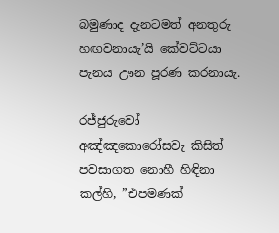බමුණාද දැනටමත් අනතුරු හඟවනායැ’යි කේවට්ටයා පැනය ඌන පූරණ කරනායැ.

රජ්ජුරුවෝ අඤ්ඤකොරෝසවැ කිසිත් පවසාගත නොහී හිඳිනා කල්හි, ”එපමණක්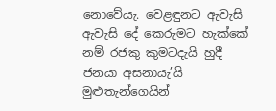නොවේයැ. වෙළඳුනට ඇවැසි ඇවැසි දේ කෙරුමට හැක්කේ නම් රජකු කුමටදැයි හුදී ජනයා අසනායැ’යි මුළුතැන්ගෙයින්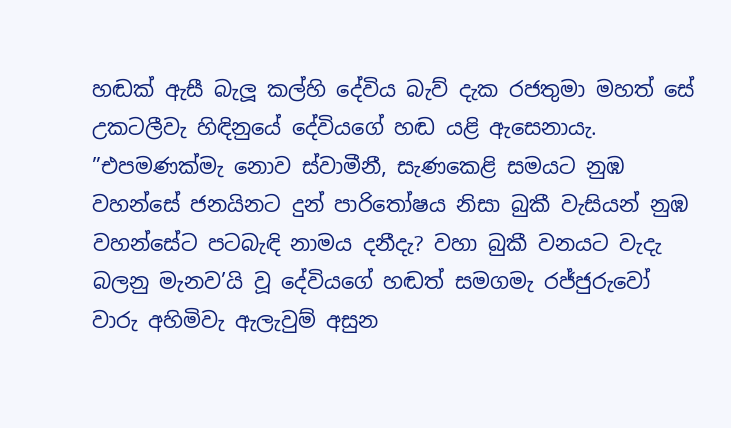හඬක් ඇසී බැලූ කල්හි දේවිය බැව් දැක රජතුමා මහත් සේ උකටලීවැ හිඳිනුයේ දේවියගේ හඬ යළි ඇසෙනායැ. ”එපමණක්මැ නොව ස්වාමීනී, සැණකෙළි සමයට නුඹ වහන්සේ ජනයිනට දුන් පාරිතෝෂය නිසා බුකී වැසියන් නුඹ වහන්සේට පටබැඳි නාමය දනීදැ? වහා බුකී වනයට වැදැ බලනු මැනව’යි වූ දේවියගේ හඬත් සමගමැ රජ්ජුරුවෝ වාරු අහිමිවැ ඇලැවුම් අසුන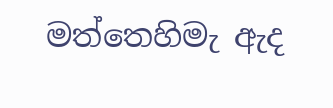මත්තෙහිමැ ඇද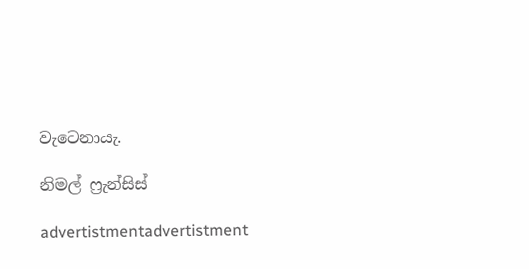වැටෙනායැ.

නිමල් ෆ්‍රැන්සිස්

advertistmentadvertistment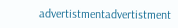advertistmentadvertistment